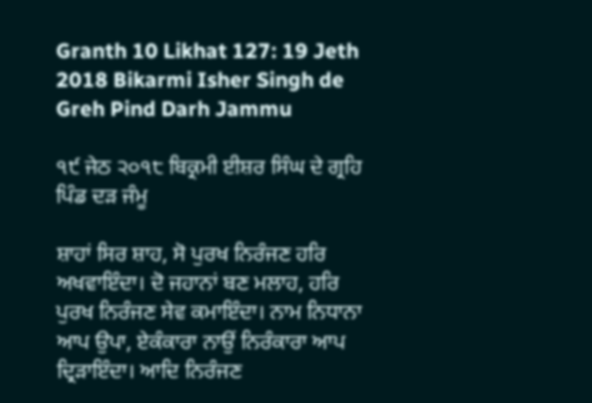Granth 10 Likhat 127: 19 Jeth 2018 Bikarmi Isher Singh de Greh Pind Darh Jammu

੧੯ ਜੇਠ ੨੦੧੮ ਬਿਕ੍ਰਮੀ ਈਸ਼ਰ ਸਿੰਘ ਦੇ ਗ੍ਰਹਿ ਪਿੰਡ ਦੜ ਜੰਮੂ

ਸ਼ਾਹਾਂ ਸਿਰ ਸ਼ਾਹ, ਸੋ ਪੁਰਖ ਨਿਰੰਜਣ ਹਰਿ ਅਖਵਾਇੰਦਾ। ਦੋ ਜਹਾਨਾਂ ਬਣ ਮਲਾਹ, ਹਰਿ ਪੁਰਖ ਨਿਰੰਜਣ ਸੇਵ ਕਮਾਇੰਦਾ। ਨਾਮ ਨਿਧਾਨਾ ਆਪ ਉਪਾ, ਏਕੰਕਾਰਾ ਨਾਉਂ ਨਿਰੰਕਾਰਾ ਆਪ ਦ੍ਰਿੜਾਇੰਦਾ। ਆਦਿ ਨਿਰੰਜਣ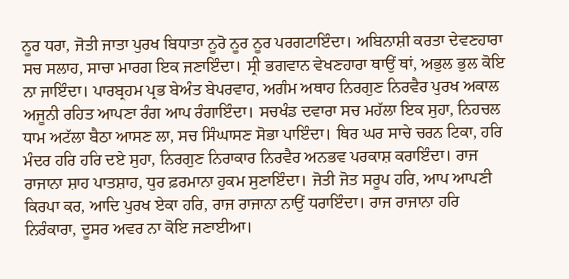ਨੂਰ ਧਰਾ, ਜੋਤੀ ਜਾਤਾ ਪੁਰਖ ਬਿਧਾਤਾ ਨੂਰੋ ਨੂਰ ਨੂਰ ਪਰਗਟਾਇੰਦਾ। ਅਬਿਨਾਸ਼ੀ ਕਰਤਾ ਦੇਵਣਹਾਰਾ ਸਚ ਸਲਾਹ, ਸਾਚਾ ਮਾਰਗ ਇਕ ਜਣਾਇੰਦਾ। ਸ੍ਰੀ ਭਗਵਾਨ ਵੇਖਣਹਾਰਾ ਥਾਉਂ ਥਾਂ, ਅਭੁਲ ਭੁਲ ਕੋਇ ਨਾ ਜਾਇੰਦਾ। ਪਾਰਬ੍ਰਹਮ ਪ੍ਰਭ ਬੇਅੰਤ ਬੇਪਰਵਾਹ, ਅਗੰਮ ਅਥਾਹ ਨਿਰਗੁਣ ਨਿਰਵੈਰ ਪੁਰਖ ਅਕਾਲ ਅਜੂਨੀ ਰਹਿਤ ਆਪਣਾ ਰੰਗ ਆਪ ਰੰਗਾਇੰਦਾ। ਸਚਖੰਡ ਦਵਾਰਾ ਸਚ ਮਹੱਲਾ ਇਕ ਸੁਹਾ, ਨਿਹਚਲ ਧਾਮ ਅਟੱਲਾ ਬੈਠਾ ਆਸਣ ਲਾ, ਸਚ ਸਿੰਘਾਸਣ ਸੋਭਾ ਪਾਇੰਦਾ। ਥਿਰ ਘਰ ਸਾਚੇ ਚਰਨ ਟਿਕਾ, ਹਰਿ ਮੰਦਰ ਹਰਿ ਹਰਿ ਦਏ ਸੁਹਾ, ਨਿਰਗੁਣ ਨਿਰਾਕਾਰ ਨਿਰਵੈਰ ਅਨਭਵ ਪਰਕਾਸ਼ ਕਰਾਇੰਦਾ। ਰਾਜ ਰਾਜਾਨਾ ਸ਼ਾਹ ਪਾਤਸ਼ਾਹ, ਧੁਰ ਫ਼ਰਮਾਨਾ ਹੁਕਮ ਸੁਣਾਇੰਦਾ। ਜੋਤੀ ਜੋਤ ਸਰੂਪ ਹਰਿ, ਆਪ ਆਪਣੀ ਕਿਰਪਾ ਕਰ, ਆਦਿ ਪੁਰਖ ਏਕਾ ਹਰਿ, ਰਾਜ ਰਾਜਾਨਾ ਨਾਉਂ ਧਰਾਇੰਦਾ। ਰਾਜ ਰਾਜਾਨਾ ਹਰਿ ਨਿਰੰਕਾਰਾ, ਦੂਸਰ ਅਵਰ ਨਾ ਕੋਇ ਜਣਾਈਆ।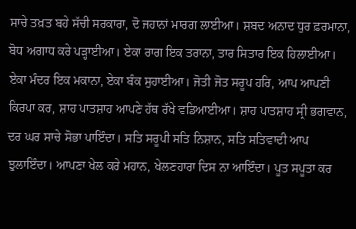ਸਾਚੇ ਤਖ਼ਤ ਬਹੇ ਸੱਚੀ ਸਰਕਾਰਾ, ਦੋ ਜਹਾਨਾਂ ਮਾਰਗ ਲਾਈਆ। ਸ਼ਬਦ ਅਨਾਦ ਧੁਰ ਫ਼ਰਮਾਨਾ, ਬੋਧ ਅਗਾਧ ਕਰੇ ਪੜ੍ਹਾਈਆ। ਏਕਾ ਰਾਗ ਇਕ ਤਰਾਨਾ, ਤਾਰ ਸਿਤਾਰ ਇਕ ਹਿਲਾਈਆ। ਏਕਾ ਮੰਦਰ ਇਕ ਮਕਾਨਾ, ਏਕਾ ਬੰਕ ਸੁਹਾਈਆ। ਜੋਤੀ ਜੋਤ ਸਰੂਪ ਹਰਿ, ਆਪ ਆਪਣੀ ਕਿਰਪਾ ਕਰ, ਸ਼ਾਹ ਪਾਤਸ਼ਾਹ ਆਪਣੇ ਹੱਥ ਰੱਖੇ ਵਡਿਆਈਆ। ਸ਼ਾਹ ਪਾਤਸ਼ਾਹ ਸ੍ਰੀ ਭਗਵਾਨ, ਦਰ ਘਰ ਸਾਚੇ ਸੋਭਾ ਪਾਇੰਦਾ। ਸਤਿ ਸਰੂਪੀ ਸਤਿ ਨਿਸ਼ਾਨ, ਸਤਿ ਸਤਿਵਾਦੀ ਆਪ ਝੁਲਾਇੰਦਾ। ਆਪਣਾ ਖੇਲ ਕਰੇ ਮਹਾਨ, ਖੇਲਣਹਾਰਾ ਦਿਸ ਨਾ ਆਇੰਦਾ। ਪੂਤ ਸਪੂਤਾ ਕਰ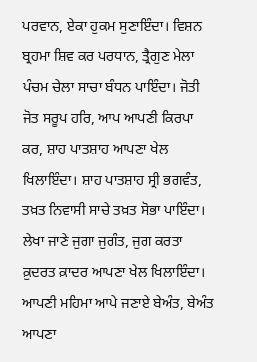ਪਰਵਾਨ, ਏਕਾ ਹੁਕਮ ਸੁਣਾਇੰਦਾ। ਵਿਸ਼ਨ ਬ੍ਰਹਮਾ ਸ਼ਿਵ ਕਰ ਪਰਧਾਨ, ਤ੍ਰੈਗੁਣ ਮੇਲਾ ਪੰਚਮ ਚੇਲਾ ਸਾਚਾ ਬੰਧਨ ਪਾਇੰਦਾ। ਜੋਤੀ ਜੋਤ ਸਰੂਪ ਹਰਿ, ਆਪ ਆਪਣੀ ਕਿਰਪਾ ਕਰ, ਸ਼ਾਹ ਪਾਤਸ਼ਾਹ ਆਪਣਾ ਖੇਲ ਖਿਲਾਇੰਦਾ। ਸ਼ਾਹ ਪਾਤਸ਼ਾਹ ਸ੍ਰੀ ਭਗਵੰਤ, ਤਖ਼ਤ ਨਿਵਾਸੀ ਸਾਚੇ ਤਖ਼ਤ ਸੋਭਾ ਪਾਇੰਦਾ। ਲੇਖਾ ਜਾਣੇ ਜੁਗਾ ਜੁਗੰਤ, ਜੁਗ ਕਰਤਾ ਕ਼ੁਦਰਤ ਕ਼ਾਦਰ ਆਪਣਾ ਖੇਲ ਖਿਲਾਇੰਦਾ। ਆਪਣੀ ਮਹਿਮਾ ਆਪੇ ਜਣਾਏ ਬੇਅੰਤ, ਬੇਅੰਤ ਆਪਣਾ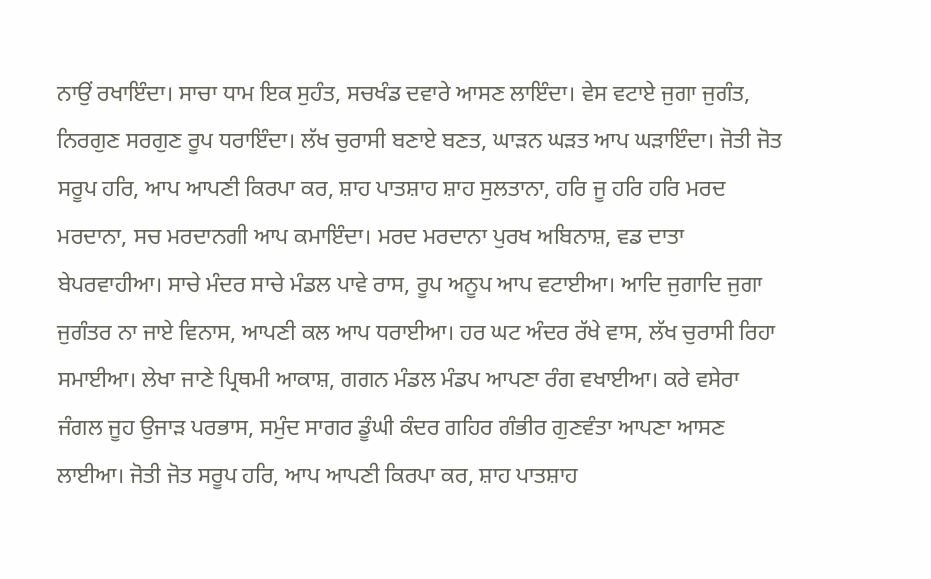ਨਾਉਂ ਰਖਾਇੰਦਾ। ਸਾਚਾ ਧਾਮ ਇਕ ਸੁਹੰਤ, ਸਚਖੰਡ ਦਵਾਰੇ ਆਸਣ ਲਾਇੰਦਾ। ਵੇਸ ਵਟਾਏ ਜੁਗਾ ਜੁਗੰਤ, ਨਿਰਗੁਣ ਸਰਗੁਣ ਰੂਪ ਧਰਾਇੰਦਾ। ਲੱਖ ਚੁਰਾਸੀ ਬਣਾਏ ਬਣਤ, ਘਾੜਨ ਘੜਤ ਆਪ ਘੜਾਇੰਦਾ। ਜੋਤੀ ਜੋਤ ਸਰੂਪ ਹਰਿ, ਆਪ ਆਪਣੀ ਕਿਰਪਾ ਕਰ, ਸ਼ਾਹ ਪਾਤਸ਼ਾਹ ਸ਼ਾਹ ਸੁਲਤਾਨਾ, ਹਰਿ ਜੂ ਹਰਿ ਹਰਿ ਮਰਦ ਮਰਦਾਨਾ, ਸਚ ਮਰਦਾਨਗੀ ਆਪ ਕਮਾਇੰਦਾ। ਮਰਦ ਮਰਦਾਨਾ ਪੁਰਖ ਅਬਿਨਾਸ਼, ਵਡ ਦਾਤਾ ਬੇਪਰਵਾਹੀਆ। ਸਾਚੇ ਮੰਦਰ ਸਾਚੇ ਮੰਡਲ ਪਾਵੇ ਰਾਸ, ਰੂਪ ਅਨੂਪ ਆਪ ਵਟਾਈਆ। ਆਦਿ ਜੁਗਾਦਿ ਜੁਗਾ ਜੁਗੰਤਰ ਨਾ ਜਾਏ ਵਿਨਾਸ, ਆਪਣੀ ਕਲ ਆਪ ਧਰਾਈਆ। ਹਰ ਘਟ ਅੰਦਰ ਰੱਖੇ ਵਾਸ, ਲੱਖ ਚੁਰਾਸੀ ਰਿਹਾ ਸਮਾਈਆ। ਲੇਖਾ ਜਾਣੇ ਪ੍ਰਿਥਮੀ ਆਕਾਸ਼, ਗਗਨ ਮੰਡਲ ਮੰਡਪ ਆਪਣਾ ਰੰਗ ਵਖਾਈਆ। ਕਰੇ ਵਸੇਰਾ ਜੰਗਲ ਜੂਹ ਉਜਾੜ ਪਰਭਾਸ, ਸਮੁੰਦ ਸਾਗਰ ਡੂੰਘੀ ਕੰਦਰ ਗਹਿਰ ਗੰਭੀਰ ਗੁਣਵੰਤਾ ਆਪਣਾ ਆਸਣ ਲਾਈਆ। ਜੋਤੀ ਜੋਤ ਸਰੂਪ ਹਰਿ, ਆਪ ਆਪਣੀ ਕਿਰਪਾ ਕਰ, ਸ਼ਾਹ ਪਾਤਸ਼ਾਹ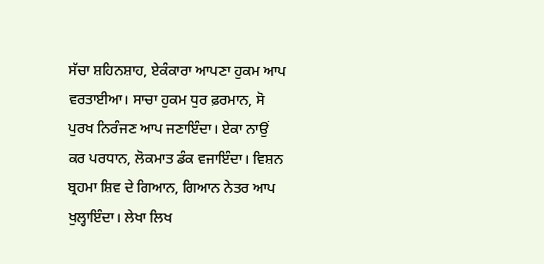ਸੱਚਾ ਸ਼ਹਿਨਸ਼ਾਹ, ਏਕੰਕਾਰਾ ਆਪਣਾ ਹੁਕਮ ਆਪ ਵਰਤਾਈਆ। ਸਾਚਾ ਹੁਕਮ ਧੁਰ ਫ਼ਰਮਾਨ, ਸੋ ਪੁਰਖ ਨਿਰੰਜਣ ਆਪ ਜਣਾਇੰਦਾ। ਏਕਾ ਨਾਉਂ ਕਰ ਪਰਧਾਨ, ਲੋਕਮਾਤ ਡੰਕ ਵਜਾਇੰਦਾ। ਵਿਸ਼ਨ ਬ੍ਰਹਮਾ ਸ਼ਿਵ ਦੇ ਗਿਆਨ, ਗਿਆਨ ਨੇਤਰ ਆਪ ਖੁਲ੍ਹਾਇੰਦਾ। ਲੇਖਾ ਲਿਖ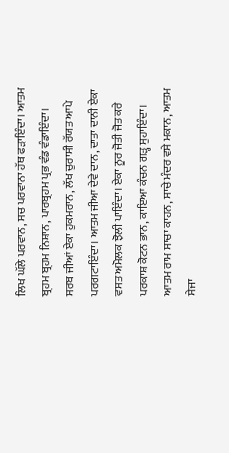ਲਿਖ ਘੱਲੇ ਪਰਵਾਨ, ਸਚ ਪਰਵਾਨਾ ਹੱਥ ਫੜਾਇੰਦਾ। ਆਤਮ ਬ੍ਰਹਮ ਬ੍ਰਹਮ ਨਿਸ਼ਾਨ, ਪਾਰਬ੍ਰਹਮ ਪ੍ਰਭ ਵੰਡ ਵੰਡਾਇੰਦਾ। ਸਰਬ ਜੀਆਂ ਏਕਾ ਹੁਕਮਰਾਨ, ਲੱਖ ਚੁਰਾਸੀ ਰੱਯਤ ਆਪੇ ਪਰਗਟਾਇੰਦਾ। ਆਤਮ ਜੀਆ ਦੇਵੇ ਦਾਨ, ਦਾਤਾ ਦਾਨੀ ਏਕਾ ਵਸਤ ਅਮੋਲਕ ਝੋਲੀ ਪਾਇੰਦਾ। ਏਕਾ ਨੂਰ ਜੋਤੀ ਜੋਤ ਕਰੇ ਪਰਕਾਸ਼ ਕੋਟਨ ਭਾਨ, ਕਾਇਆ ਕੰਚਨ ਗੜ੍ਹ ਸੁਹਾਇੰਦਾ। ਆਤਮ ਰਾਮ ਸਾਚਾ ਕਾਹਨ, ਸਾਚੇ ਮੰਦਰ ਵਸੇ ਮਕਾਨ, ਆਤਮ ਸੇਜਾ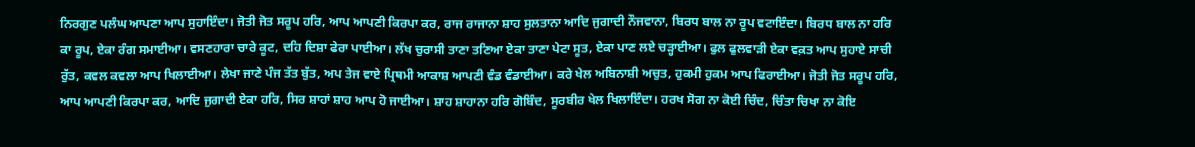ਨਿਰਗੁਣ ਪਲੰਘ ਆਪਣਾ ਆਪ ਸੁਹਾਇੰਦਾ। ਜੋਤੀ ਜੋਤ ਸਰੂਪ ਹਰਿ, ਆਪ ਆਪਣੀ ਕਿਰਪਾ ਕਰ, ਰਾਜ ਰਾਜਾਨਾ ਸ਼ਾਹ ਸੁਲਤਾਨਾ ਆਦਿ ਜੁਗਾਦੀ ਨੌਜਵਾਨਾ, ਬਿਰਧ ਬਾਲ ਨਾ ਰੂਪ ਵਟਾਇੰਦਾ। ਬਿਰਧ ਬਾਲ ਨਾ ਹਰਿ ਕਾ ਰੂਪ, ਏਕਾ ਰੰਗ ਸਮਾਈਆ। ਵਸਣਹਾਰਾ ਚਾਰੇ ਕੂਟ, ਦਹਿ ਦਿਸ਼ਾ ਫੇਰਾ ਪਾਈਆ। ਲੱਖ ਚੁਰਾਸੀ ਤਾਣਾ ਤਣਿਆ ਏਕਾ ਤਾਣਾ ਪੇਟਾ ਸੂਤ, ਏਕਾ ਪਾਣ ਲਏ ਚੜ੍ਹਾਈਆ। ਫੁਲ ਫੁਲਵਾੜੀ ਏਕਾ ਵਕ਼ਤ ਆਪ ਸੁਹਾਏ ਸਾਚੀ ਰੁੱਤ, ਕਵਲ ਕਵਲਾ ਆਪ ਖਿਲਾਈਆ। ਲੇਖਾ ਜਾਣੇ ਪੰਜ ਤੱਤ ਬੁੱਤ, ਅਪ ਤੇਜ ਵਾਏ ਪ੍ਰਿਥਮੀ ਆਕਾਸ਼ ਆਪਣੀ ਵੰਡ ਵੰਡਾਈਆ। ਕਰੇ ਖੇਲ ਅਬਿਨਾਸ਼ੀ ਅਚੁਤ, ਹੁਕਮੀ ਹੁਕਮ ਆਪ ਫਿਰਾਈਆ। ਜੋਤੀ ਜੋਤ ਸਰੂਪ ਹਰਿ, ਆਪ ਆਪਣੀ ਕਿਰਪਾ ਕਰ, ਆਦਿ ਜੁਗਾਦੀ ਏਕਾ ਹਰਿ, ਸਿਰ ਸ਼ਾਹਾਂ ਸ਼ਾਹ ਆਪ ਹੋ ਜਾਈਆ। ਸ਼ਾਹ ਸ਼ਾਹਾਨਾ ਹਰਿ ਗੋਬਿੰਦ, ਸੂਰਬੀਰ ਖੇਲ ਖਿਲਾਇੰਦਾ। ਹਰਖ ਸੋਗ ਨਾ ਕੋਈ ਚਿੰਦ, ਚਿੰਤਾ ਚਿਖਾ ਨਾ ਕੋਇ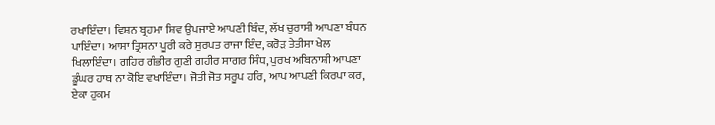ਰਖਾਇੰਦਾ। ਵਿਸ਼ਨ ਬ੍ਰਹਮਾ ਸ਼ਿਵ ਉਪਜਾਏ ਆਪਣੀ ਬਿੰਦ, ਲੱਖ ਚੁਰਾਸੀ ਆਪਣਾ ਬੰਧਨ ਪਾਇੰਦਾ। ਆਸਾ ਤ੍ਰਿਸਨਾ ਪੂਰੀ ਕਰੇ ਸੁਰਪਤ ਰਾਜਾ ਇੰਦ, ਕਰੋੜ ਤੇਤੀਸਾ ਖੇਲ ਖਿਲਾਇੰਦਾ। ਗਹਿਰ ਗੰਭੀਰ ਗੁਣੀ ਗਹੀਰ ਸਾਗਰ ਸਿੰਧ, ਪੁਰਖ ਅਬਿਨਾਸ਼ੀ ਆਪਣਾ ਡੂੰਘਰ ਹਾਥ ਨਾ ਕੋਇ ਵਖਾਇੰਦਾ। ਜੋਤੀ ਜੋਤ ਸਰੂਪ ਹਰਿ, ਆਪ ਆਪਣੀ ਕਿਰਪਾ ਕਰ, ਏਕਾ ਹੁਕਮ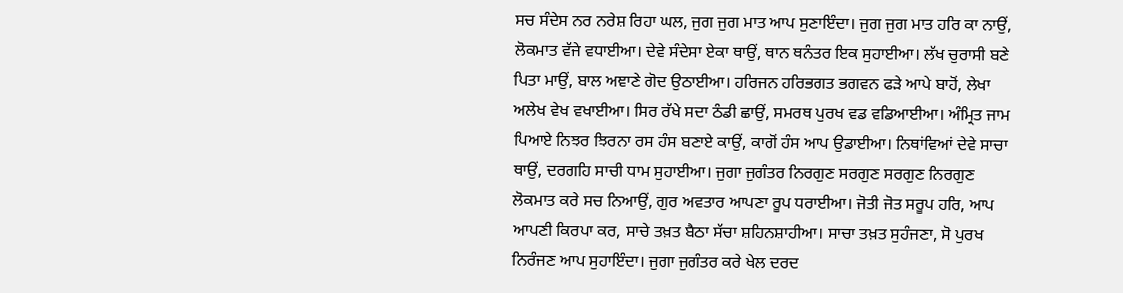ਸਚ ਸੰਦੇਸ ਨਰ ਨਰੇਸ਼ ਰਿਹਾ ਘਲ, ਜੁਗ ਜੁਗ ਮਾਤ ਆਪ ਸੁਣਾਇੰਦਾ। ਜੁਗ ਜੁਗ ਮਾਤ ਹਰਿ ਕਾ ਨਾਉਂ, ਲੋਕਮਾਤ ਵੱਜੇ ਵਧਾਈਆ। ਦੇਵੇ ਸੰਦੇਸਾ ਏਕਾ ਥਾਉਂ, ਥਾਨ ਥਨੰਤਰ ਇਕ ਸੁਹਾਈਆ। ਲੱਖ ਚੁਰਾਸੀ ਬਣੇ ਪਿਤਾ ਮਾਉਂ, ਬਾਲ ਅਞਾਣੇ ਗੋਦ ਉਠਾਈਆ। ਹਰਿਜਨ ਹਰਿਭਗਤ ਭਗਵਨ ਫੜੇ ਆਪੇ ਬਾਹੋਂ, ਲੇਖਾ ਅਲੇਖ ਵੇਖ ਵਖਾਈਆ। ਸਿਰ ਰੱਖੇ ਸਦਾ ਠੰਡੀ ਛਾਉਂ, ਸਮਰਥ ਪੁਰਖ ਵਡ ਵਡਿਆਈਆ। ਅੰਮ੍ਰਿਤ ਜਾਮ ਪਿਆਏ ਨਿਝਰ ਝਿਰਨਾ ਰਸ ਹੰਸ ਬਣਾਏ ਕਾਉਂ, ਕਾਗੋਂ ਹੰਸ ਆਪ ਉਡਾਈਆ। ਨਿਥਾਂਵਿਆਂ ਦੇਵੇ ਸਾਚਾ ਥਾਉਂ, ਦਰਗਹਿ ਸਾਚੀ ਧਾਮ ਸੁਹਾਈਆ। ਜੁਗਾ ਜੁਗੰਤਰ ਨਿਰਗੁਣ ਸਰਗੁਣ ਸਰਗੁਣ ਨਿਰਗੁਣ ਲੋਕਮਾਤ ਕਰੇ ਸਚ ਨਿਆਉਂ, ਗੁਰ ਅਵਤਾਰ ਆਪਣਾ ਰੂਪ ਧਰਾਈਆ। ਜੋਤੀ ਜੋਤ ਸਰੂਪ ਹਰਿ, ਆਪ ਆਪਣੀ ਕਿਰਪਾ ਕਰ, ਸਾਚੇ ਤਖ਼ਤ ਬੈਠਾ ਸੱਚਾ ਸ਼ਹਿਨਸ਼ਾਹੀਆ। ਸਾਚਾ ਤਖ਼ਤ ਸੁਹੰਜਣਾ, ਸੋ ਪੁਰਖ ਨਿਰੰਜਣ ਆਪ ਸੁਹਾਇੰਦਾ। ਜੁਗਾ ਜੁਗੰਤਰ ਕਰੇ ਖੇਲ ਦਰਦ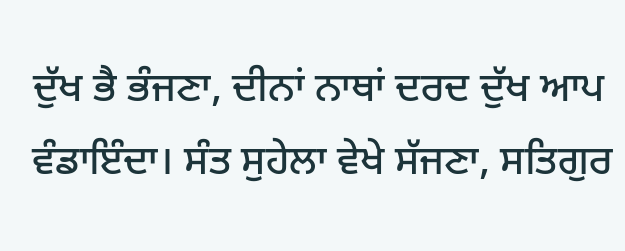ਦੁੱਖ ਭੈ ਭੰਜਣਾ, ਦੀਨਾਂ ਨਾਥਾਂ ਦਰਦ ਦੁੱਖ ਆਪ ਵੰਡਾਇੰਦਾ। ਸੰਤ ਸੁਹੇਲਾ ਵੇਖੇ ਸੱਜਣਾ, ਸਤਿਗੁਰ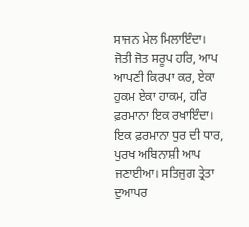ਸਾਜਨ ਮੇਲ ਮਿਲਾਇੰਦਾ। ਜੋਤੀ ਜੋਤ ਸਰੂਪ ਹਰਿ, ਆਪ ਆਪਣੀ ਕਿਰਪਾ ਕਰ, ਏਕਾ ਹੁਕਮ ਏਕਾ ਹਾਕਮ, ਹਰਿ ਫ਼ਰਮਾਨਾ ਇਕ ਰਖਾਇੰਦਾ। ਇਕ ਫ਼ਰਮਾਨਾ ਧੁਰ ਦੀ ਧਾਰ, ਪੁਰਖ ਅਬਿਨਾਸ਼ੀ ਆਪ ਜਣਾਈਆ। ਸਤਿਜੁਗ ਤ੍ਰੇਤਾ ਦੁਆਪਰ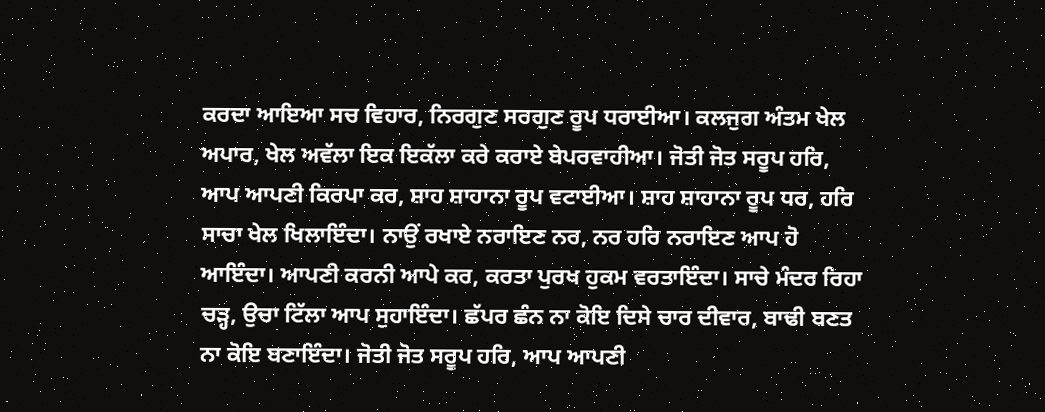ਕਰਦਾ ਆਇਆ ਸਚ ਵਿਹਾਰ, ਨਿਰਗੁਣ ਸਰਗੁਣ ਰੂਪ ਧਰਾਈਆ। ਕਲਜੁਗ ਅੰਤਮ ਖੇਲ ਅਪਾਰ, ਖੇਲ ਅਵੱਲਾ ਇਕ ਇਕੱਲਾ ਕਰੇ ਕਰਾਏ ਬੇਪਰਵਾਹੀਆ। ਜੋਤੀ ਜੋਤ ਸਰੂਪ ਹਰਿ, ਆਪ ਆਪਣੀ ਕਿਰਪਾ ਕਰ, ਸ਼ਾਹ ਸ਼ਾਹਾਨਾ ਰੂਪ ਵਟਾਈਆ। ਸ਼ਾਹ ਸ਼ਾਹਾਨਾ ਰੂਪ ਧਰ, ਹਰਿ ਸਾਚਾ ਖੇਲ ਖਿਲਾਇੰਦਾ। ਨਾਉਂ ਰਖਾਏ ਨਰਾਇਣ ਨਰ, ਨਰ ਹਰਿ ਨਰਾਇਣ ਆਪ ਹੋ ਆਇੰਦਾ। ਆਪਣੀ ਕਰਨੀ ਆਪੇ ਕਰ, ਕਰਤਾ ਪੁਰਖ ਹੁਕਮ ਵਰਤਾਇੰਦਾ। ਸਾਚੇ ਮੰਦਰ ਰਿਹਾ ਚੜ੍ਹ, ਉਚਾ ਟਿੱਲਾ ਆਪ ਸੁਹਾਇੰਦਾ। ਛੱਪਰ ਛੰਨ ਨਾ ਕੋਇ ਦਿਸੇ ਚਾਰ ਦੀਵਾਰ, ਬਾਢੀ ਬਣਤ ਨਾ ਕੋਇ ਬਣਾਇੰਦਾ। ਜੋਤੀ ਜੋਤ ਸਰੂਪ ਹਰਿ, ਆਪ ਆਪਣੀ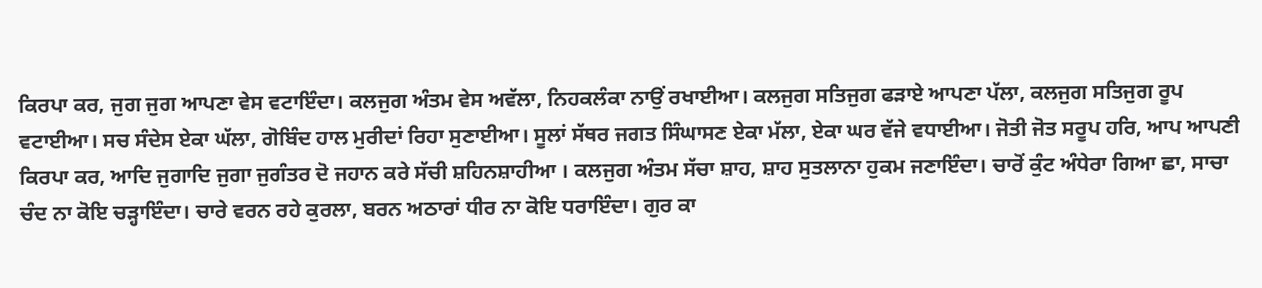ਕਿਰਪਾ ਕਰ, ਜੁਗ ਜੁਗ ਆਪਣਾ ਵੇਸ ਵਟਾਇੰਦਾ। ਕਲਜੁਗ ਅੰਤਮ ਵੇਸ ਅਵੱਲਾ, ਨਿਹਕਲੰਕਾ ਨਾਉਂ ਰਖਾਈਆ। ਕਲਜੁਗ ਸਤਿਜੁਗ ਫੜਾਏ ਆਪਣਾ ਪੱਲਾ, ਕਲਜੁਗ ਸਤਿਜੁਗ ਰੂਪ ਵਟਾਈਆ। ਸਚ ਸੰਦੇਸ ਏਕਾ ਘੱਲਾ, ਗੋਬਿੰਦ ਹਾਲ ਮੁਰੀਦਾਂ ਰਿਹਾ ਸੁਣਾਈਆ। ਸੂਲਾਂ ਸੱਥਰ ਜਗਤ ਸਿੰਘਾਸਣ ਏਕਾ ਮੱਲਾ, ਏਕਾ ਘਰ ਵੱਜੇ ਵਧਾਈਆ। ਜੋਤੀ ਜੋਤ ਸਰੂਪ ਹਰਿ, ਆਪ ਆਪਣੀ ਕਿਰਪਾ ਕਰ, ਆਦਿ ਜੁਗਾਦਿ ਜੁਗਾ ਜੁਗੰਤਰ ਦੋ ਜਹਾਨ ਕਰੇ ਸੱਚੀ ਸ਼ਹਿਨਸ਼ਾਹੀਆ । ਕਲਜੁਗ ਅੰਤਮ ਸੱਚਾ ਸ਼ਾਹ, ਸ਼ਾਹ ਸੁਤਲਾਨਾ ਹੁਕਮ ਜਣਾਇੰਦਾ। ਚਾਰੋਂ ਕੁੰਟ ਅੰਧੇਰਾ ਗਿਆ ਛਾ, ਸਾਚਾ ਚੰਦ ਨਾ ਕੋਇ ਚੜ੍ਹਾਇੰਦਾ। ਚਾਰੇ ਵਰਨ ਰਹੇ ਕੁਰਲਾ, ਬਰਨ ਅਠਾਰਾਂ ਧੀਰ ਨਾ ਕੋਇ ਧਰਾਇੰਦਾ। ਗੁਰ ਕਾ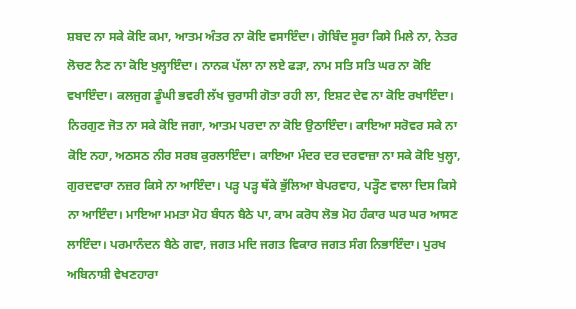ਸ਼ਬਦ ਨਾ ਸਕੇ ਕੋਇ ਕਮਾ, ਆਤਮ ਅੰਤਰ ਨਾ ਕੋਇ ਵਸਾਇੰਦਾ। ਗੋਬਿੰਦ ਸੂਰਾ ਕਿਸੇ ਮਿਲੇ ਨਾ, ਨੇਤਰ ਲੋਚਣ ਨੈਣ ਨਾ ਕੋਇ ਖੁਲ੍ਹਾਇੰਦਾ। ਨਾਨਕ ਪੱਲਾ ਨਾ ਲਏ ਫੜਾ, ਨਾਮ ਸਤਿ ਸਤਿ ਘਰ ਨਾ ਕੋਇ ਵਖਾਇੰਦਾ। ਕਲਜੁਗ ਡੂੰਘੀ ਭਵਰੀ ਲੱਖ ਚੁਰਾਸੀ ਗੋਤਾ ਰਹੀ ਲਾ, ਇਸ਼ਟ ਦੇਵ ਨਾ ਕੋਇ ਰਖਾਇੰਦਾ। ਨਿਰਗੁਣ ਜੋਤ ਨਾ ਸਕੇ ਕੋਇ ਜਗਾ, ਆਤਮ ਪਰਦਾ ਨਾ ਕੋਇ ਉਠਾਇੰਦਾ। ਕਾਇਆ ਸਰੋਵਰ ਸਕੇ ਨਾ ਕੋਇ ਨਹਾ, ਅਠਸਠ ਨੀਰ ਸਰਬ ਕੁਰਲਾਇੰਦਾ। ਕਾਇਆ ਮੰਦਰ ਦਰ ਦਰਵਾਜ਼ਾ ਨਾ ਸਕੇ ਕੋਇ ਖੁਲ੍ਹਾ, ਗੁਰਦਵਾਰਾ ਨਜ਼ਰ ਕਿਸੇ ਨਾ ਆਇੰਦਾ। ਪੜ੍ਹ ਪੜ੍ਹ ਥੱਕੇ ਭੁੱਲਿਆ ਬੇਪਰਵਾਹ, ਪੜ੍ਹੌਣ ਵਾਲਾ ਦਿਸ ਕਿਸੇ ਨਾ ਆਇੰਦਾ। ਮਾਇਆ ਮਮਤਾ ਮੋਹ ਬੰਧਨ ਬੈਠੇ ਪਾ, ਕਾਮ ਕਰੋਧ ਲੋਭ ਮੋਹ ਹੰਕਾਰ ਘਰ ਘਰ ਆਸਣ ਲਾਇੰਦਾ। ਪਰਮਾਨੰਦਨ ਬੈਠੇ ਗਵਾ, ਜਗਤ ਮਦਿ ਜਗਤ ਵਿਕਾਰ ਜਗਤ ਸੰਗ ਨਿਭਾਇੰਦਾ। ਪੁਰਖ ਅਬਿਨਾਸ਼ੀ ਵੇਖਣਹਾਰਾ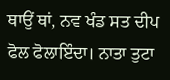ਥਾਉਂ ਥਾਂ, ਨਵ ਖੰਡ ਸਤ ਦੀਪ ਫੋਲ ਫੋਲਾਇੰਦਾ। ਨਾਤਾ ਤੁਟਾ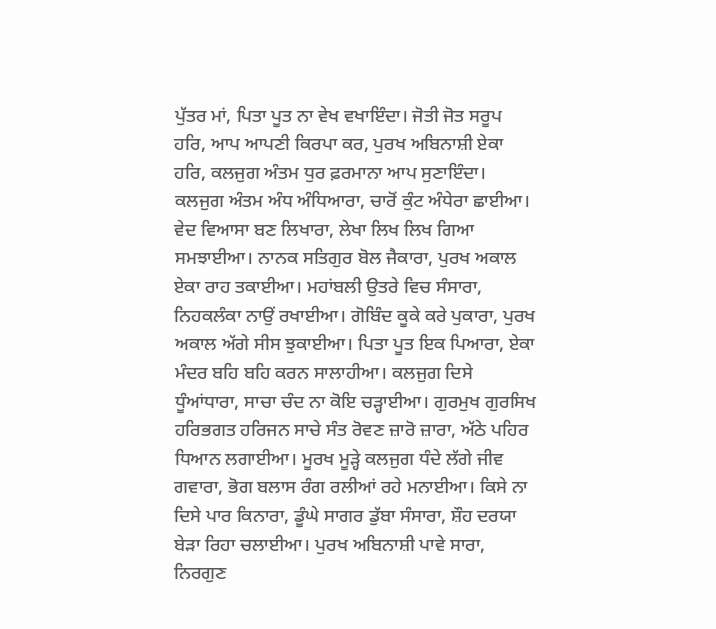ਪੁੱਤਰ ਮਾਂ, ਪਿਤਾ ਪੂਤ ਨਾ ਵੇਖ ਵਖਾਇੰਦਾ। ਜੋਤੀ ਜੋਤ ਸਰੂਪ ਹਰਿ, ਆਪ ਆਪਣੀ ਕਿਰਪਾ ਕਰ, ਪੁਰਖ ਅਬਿਨਾਸ਼ੀ ਏਕਾ ਹਰਿ, ਕਲਜੁਗ ਅੰਤਮ ਧੁਰ ਫ਼ਰਮਾਨਾ ਆਪ ਸੁਣਾਇੰਦਾ। ਕਲਜੁਗ ਅੰਤਮ ਅੰਧ ਅੰਧਿਆਰਾ, ਚਾਰੋਂ ਕੁੰਟ ਅੰਧੇਰਾ ਛਾਈਆ। ਵੇਦ ਵਿਆਸਾ ਬਣ ਲਿਖਾਰਾ, ਲੇਖਾ ਲਿਖ ਲਿਖ ਗਿਆ ਸਮਝਾਈਆ। ਨਾਨਕ ਸਤਿਗੁਰ ਬੋਲ ਜੈਕਾਰਾ, ਪੁਰਖ ਅਕਾਲ ਏਕਾ ਰਾਹ ਤਕਾਈਆ। ਮਹਾਂਬਲੀ ਉਤਰੇ ਵਿਚ ਸੰਸਾਰਾ, ਨਿਹਕਲੰਕਾ ਨਾਉਂ ਰਖਾਈਆ। ਗੋਬਿੰਦ ਕੂਕੇ ਕਰੇ ਪੁਕਾਰਾ, ਪੁਰਖ ਅਕਾਲ ਅੱਗੇ ਸੀਸ ਝੁਕਾਈਆ। ਪਿਤਾ ਪੂਤ ਇਕ ਪਿਆਰਾ, ਏਕਾ ਮੰਦਰ ਬਹਿ ਬਹਿ ਕਰਨ ਸਾਲਾਹੀਆ। ਕਲਜੁਗ ਦਿਸੇ ਧੂੰਆਂਧਾਰਾ, ਸਾਚਾ ਚੰਦ ਨਾ ਕੋਇ ਚੜ੍ਹਾਈਆ। ਗੁਰਮੁਖ ਗੁਰਸਿਖ ਹਰਿਭਗਤ ਹਰਿਜਨ ਸਾਚੇ ਸੰਤ ਰੋਵਣ ਜ਼ਾਰੋ ਜ਼ਾਰਾ, ਅੱਠੇ ਪਹਿਰ ਧਿਆਨ ਲਗਾਈਆ। ਮੂਰਖ ਮੂੜ੍ਹੇ ਕਲਜੁਗ ਧੰਦੇ ਲੱਗੇ ਜੀਵ ਗਵਾਰਾ, ਭੋਗ ਬਲਾਸ ਰੰਗ ਰਲੀਆਂ ਰਹੇ ਮਨਾਈਆ। ਕਿਸੇ ਨਾ ਦਿਸੇ ਪਾਰ ਕਿਨਾਰਾ, ਡੂੰਘੇ ਸਾਗਰ ਡੁੱਬਾ ਸੰਸਾਰਾ, ਸ਼ੌਹ ਦਰਯਾ ਬੇੜਾ ਰਿਹਾ ਚਲਾਈਆ। ਪੁਰਖ ਅਬਿਨਾਸ਼ੀ ਪਾਵੇ ਸਾਰਾ, ਨਿਰਗੁਣ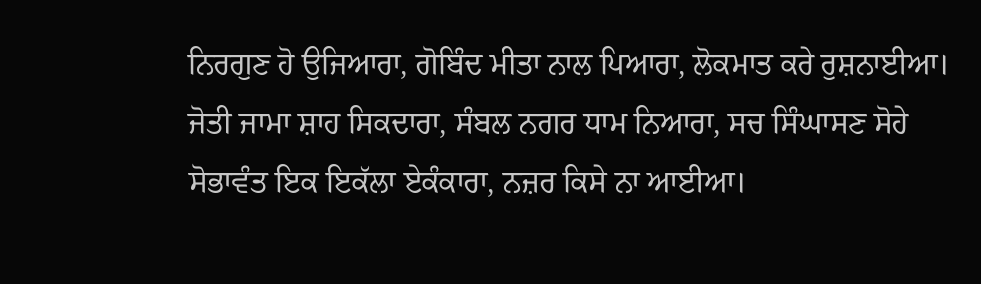ਨਿਰਗੁਣ ਹੋ ਉਜਿਆਰਾ, ਗੋਬਿੰਦ ਮੀਤਾ ਨਾਲ ਪਿਆਰਾ, ਲੋਕਮਾਤ ਕਰੇ ਰੁਸ਼ਨਾਈਆ। ਜੋਤੀ ਜਾਮਾ ਸ਼ਾਹ ਸਿਕਦਾਰਾ, ਸੰਬਲ ਨਗਰ ਧਾਮ ਨਿਆਰਾ, ਸਚ ਸਿੰਘਾਸਣ ਸੋਹੇ ਸੋਭਾਵੰਤ ਇਕ ਇਕੱਲਾ ਏਕੰਕਾਰਾ, ਨਜ਼ਰ ਕਿਸੇ ਨਾ ਆਈਆ।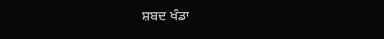ਸ਼ਬਦ ਖੰਡਾ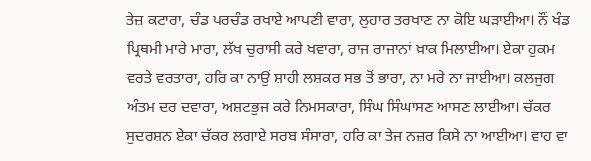ਤੇਜ਼ ਕਟਾਰਾ, ਚੰਡ ਪਰਚੰਡ ਰਖਾਏ ਆਪਣੀ ਵਾਰਾ, ਲੁਹਾਰ ਤਰਖਾਣ ਨਾ ਕੋਇ ਘੜਾਈਆ। ਨੌਂ ਖੰਡ ਪ੍ਰਿਥਮੀ ਮਾਰੇ ਮਾਰਾ, ਲੱਖ ਚੁਰਾਸੀ ਕਰੇ ਖਵਾਰਾ, ਰਾਜ ਰਾਜਾਨਾਂ ਖ਼ਾਕ ਮਿਲਾਈਆ। ਏਕਾ ਹੁਕਮ ਵਰਤੇ ਵਰਤਾਰਾ, ਹਰਿ ਕਾ ਨਾਉਂ ਸ਼ਾਹੀ ਲਸ਼ਕਰ ਸਭ ਤੋਂ ਭਾਰਾ, ਨਾ ਮਰੇ ਨਾ ਜਾਈਆ। ਕਲਜੁਗ ਅੰਤਮ ਦਰ ਦਵਾਰਾ, ਅਸ਼ਟਭੁਜ ਕਰੇ ਨਿਮਸਕਾਰਾ, ਸਿੰਘ ਸਿੰਘਾਸਣ ਆਸਣ ਲਾਈਆ। ਚੱਕਰ ਸੁਦਰਸ਼ਨ ਏਕਾ ਚੱਕਰ ਲਗਾਏ ਸਰਬ ਸੰਸਾਰਾ, ਹਰਿ ਕਾ ਤੇਜ ਨਜ਼ਰ ਕਿਸੇ ਨਾ ਆਈਆ। ਵਾਹ ਵਾ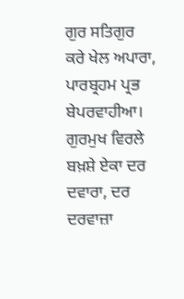ਗੁਰ ਸਤਿਗੁਰ ਕਰੇ ਖੇਲ ਅਪਾਰਾ, ਪਾਰਬ੍ਰਹਮ ਪ੍ਰਭ ਬੇਪਰਵਾਹੀਆ। ਗੁਰਮੁਖ ਵਿਰਲੇ ਬਖ਼ਸ਼ੇ ਏਕਾ ਦਰ ਦਵਾਰਾ, ਦਰ ਦਰਵਾਜ਼ਾ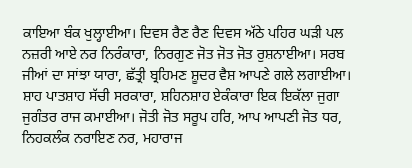ਕਾਇਆ ਬੰਕ ਖੁਲ੍ਹਾਈਆ। ਦਿਵਸ ਰੈਣ ਰੈਣ ਦਿਵਸ ਅੱਠੇ ਪਹਿਰ ਘੜੀ ਪਲ ਨਜ਼ਰੀ ਆਏ ਨਰ ਨਿਰੰਕਾਰਾ, ਨਿਰਗੁਣ ਜੋਤ ਜੋਤ ਜੋਤ ਰੁਸ਼ਨਾਈਆ। ਸਰਬ ਜੀਆਂ ਦਾ ਸਾਂਝਾ ਯਾਰਾ, ਛੱਤ੍ਰੀ ਬ੍ਰਹਿਮਣ ਸ਼ੂਦਰ ਵੈਸ਼ ਆਪਣੇ ਗਲੇ ਲਗਾਈਆ। ਸ਼ਾਹ ਪਾਤਸ਼ਾਹ ਸੱਚੀ ਸਰਕਾਰਾ, ਸ਼ਹਿਨਸ਼ਾਹ ਏਕੰਕਾਰਾ ਇਕ ਇਕੱਲਾ ਜੁਗਾ ਜੁਗੰਤਰ ਰਾਜ ਕਮਾਈਆ। ਜੋਤੀ ਜੋਤ ਸਰੂਪ ਹਰਿ, ਆਪ ਆਪਣੀ ਜੋਤ ਧਰ, ਨਿਹਕਲੰਕ ਨਰਾਇਣ ਨਰ, ਮਹਾਰਾਜ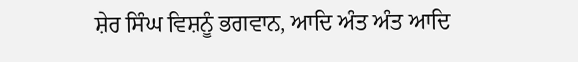ਸ਼ੇਰ ਸਿੰਘ ਵਿਸ਼ਨੂੰ ਭਗਵਾਨ, ਆਦਿ ਅੰਤ ਅੰਤ ਆਦਿ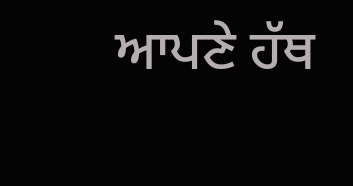ਆਪਣੇ ਹੱਥ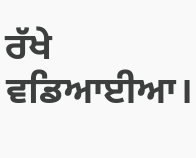ਰੱਖੇ ਵਡਿਆਈਆ।